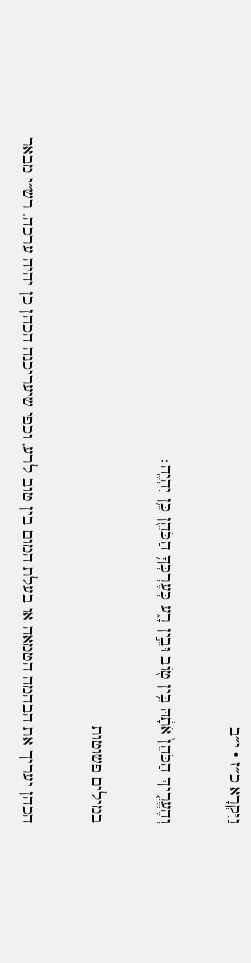וַיִּקְרָא כ״ז · י״ב

וְהֶעֱרִ֤יךְ הַכֹּהֵן֙ אֹתָ֔הּ בֵּ֥ין ט֖וֹב וּבֵ֣ין רָ֑ע כְּעֶרְכְּךָ֥ הַכֹּהֵ֖ן כֵּ֥ן יִהְיֶֽה׃

במילים פשוטות

הכהן יעריך את הבהמה הטמאה או בעלת המום בין טוב לרע, וכפי שיעריכנה הכהן כן יהיה ערכה. רש״י מבאר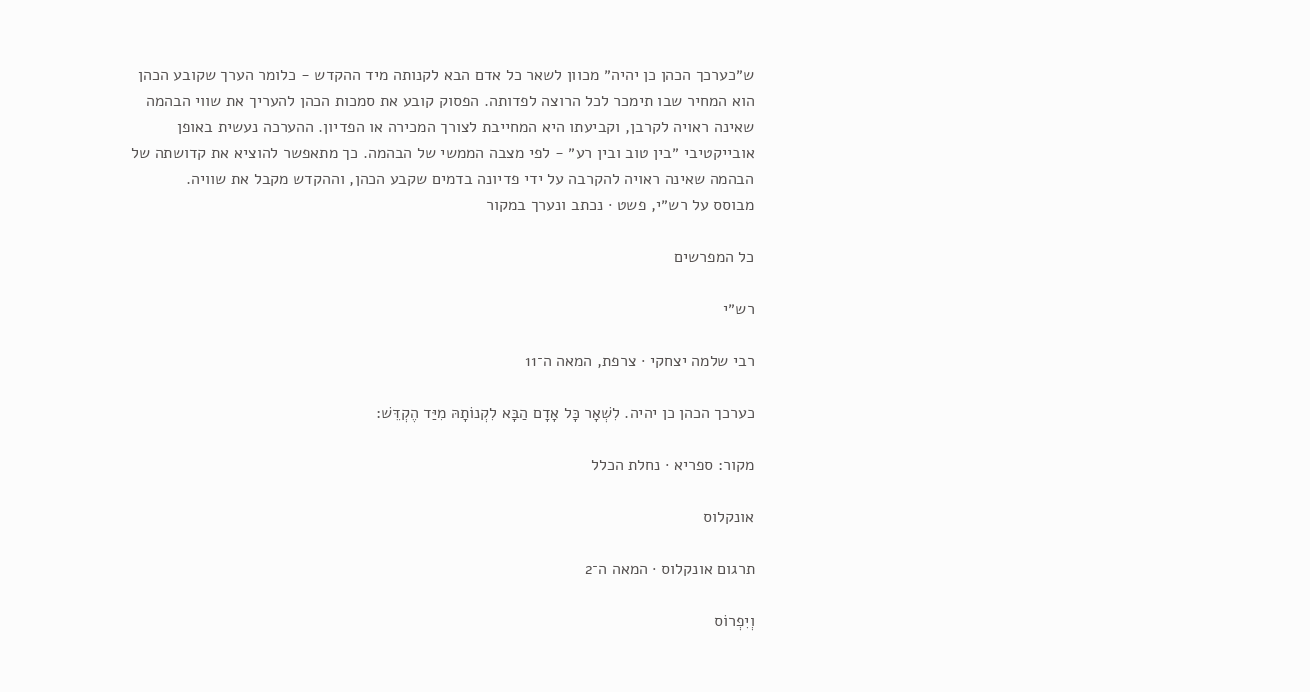ש״כערכך הכהן כן יהיה״ מכוון לשאר כל אדם הבא לקנותה מיד ההקדש - כלומר הערך שקובע הכהן הוא המחיר שבו תימכר לכל הרוצה לפדותה. הפסוק קובע את סמכות הכהן להעריך את שווי הבהמה שאינה ראויה לקרבן, וקביעתו היא המחייבת לצורך המכירה או הפדיון. ההערכה נעשית באופן אובייקטיבי ״בין טוב ובין רע״ - לפי מצבה הממשי של הבהמה. כך מתאפשר להוציא את קדושתה של הבהמה שאינה ראויה להקרבה על ידי פדיונה בדמים שקבע הכהן, וההקדש מקבל את שוויה.
מבוסס על רש״י, פשט · נכתב ונערך במקור

כל המפרשים

רש״י

רבי שלמה יצחקי · צרפת, המאה ה־11

כערכך הכהן כן יהיה. לִשְׁאָר כָּל אָדָם הַבָּא לִקְנוֹתָהּ מִיַּד הֶקְדֵּשׁ:

מקור: ספריא · נחלת הכלל

אונקלוס

תרגום אונקלוס · המאה ה־2

וְיִפְרוֹס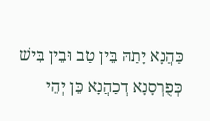כַּהֲנָא יָתַהּ בֵּין טַב וּבֵין בִּישׁ כְּפֻרְסָנָא דְכַהֲנָא כֵּן יְהֵי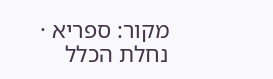מקור: ספריא · נחלת הכלל